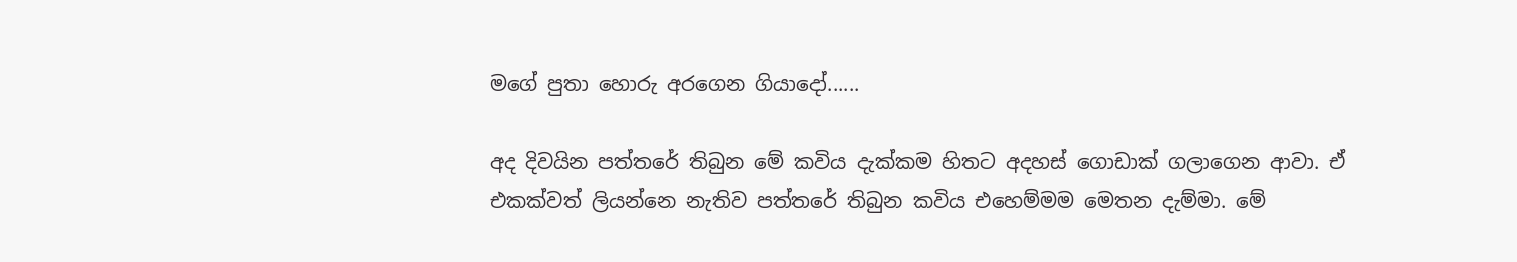මගේ පුතා හොරු අරගෙන ගියාදෝ......

අද දිවයින පත්තරේ තිබුන මේ කවිය දැක්කම හිතට අදහස් ගොඩාක් ගලාගෙන ආවා. ඒ එකක්වත් ලියන්නෙ නැතිව පත්තරේ තිබුන කවිය එහෙම්මම මෙතන දැම්මා. මේ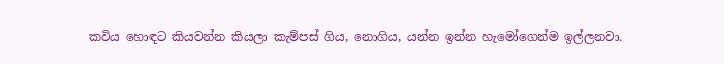කවිය හොඳට කියවන්න කියලා කැම්පස් ගිය, නොගිය, යන්න ඉන්න හැමෝගෙන්ම ඉල්ලනවා.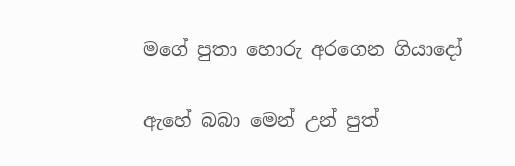මගේ පුතා හොරු අරගෙන ගියාදෝ

ඇහේ බබා මෙන් උන් පුත්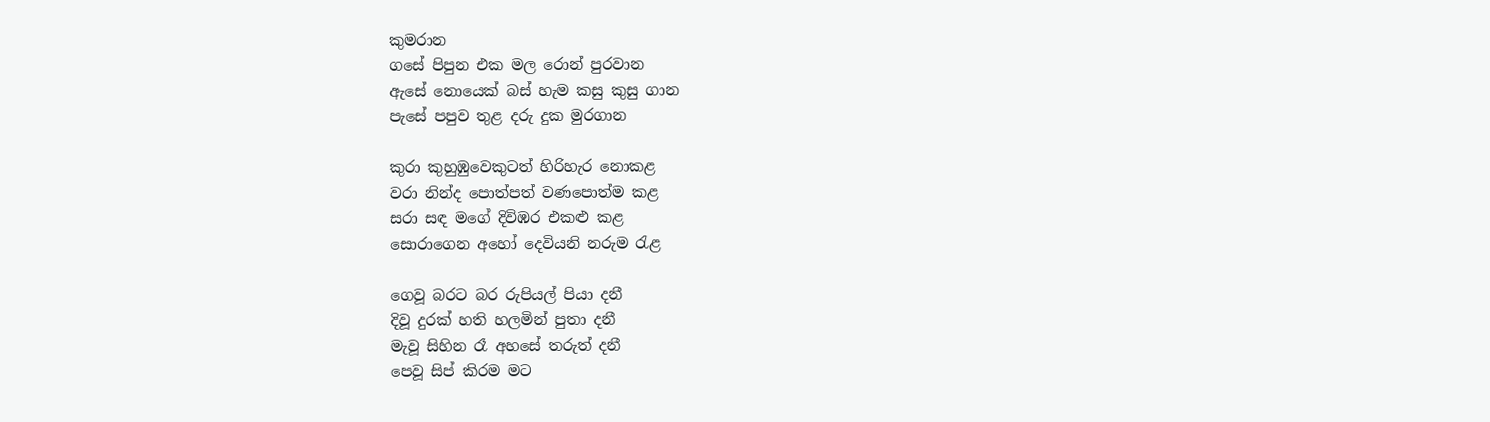කුමරාන
ගසේ පිපුන එක මල රොන් පුරවාන
ඇසේ නොයෙක් බස් හැම කසු කුසු ගාන
පැසේ පපුව තුළ දරු දුක මුරගාන

කුරා කුහුඹුවෙකුටත් හිරිහැර නොකළ
වරා නින්ද පොත්පත් වණපොත්ම කළ
සරා සඳ මගේ දිවිඹර එකළු කළ
සොරාගෙන අහෝ දෙවියනි නරුම රැළ

ගෙවූ බරට බර රුපියල් පියා දනී
දිවූ දුරක් හති හලමින් පුතා දනී
මැවූ සිහින රෑ අහසේ තරුත් දනී
පෙවූ සිප් කිරම මට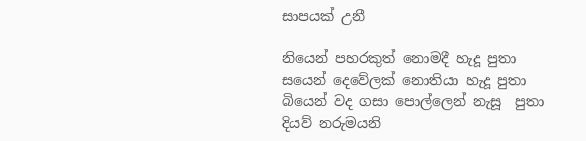සාපයක් උනී

නියෙන් පහරකුත් නොමදී හැදූ පුතා
සයෙන් දෙවේලක් නොතියා හැදූ පුතා
බියෙන් වද ගසා පොල්ලෙන් නැසූ  පුතා
දියව් නරුමයනි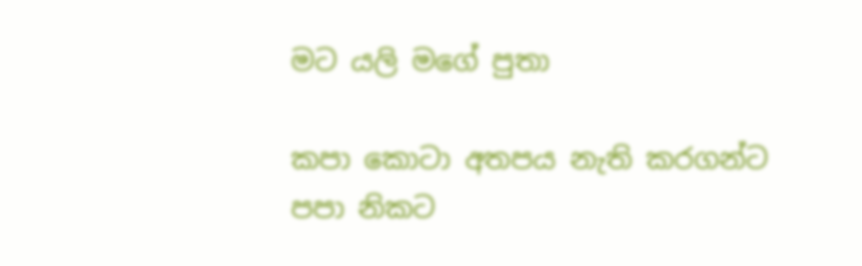මට යලි මගේ පුතා

කපා කොටා අතපය නැති කරගන්ට
පපා නිකට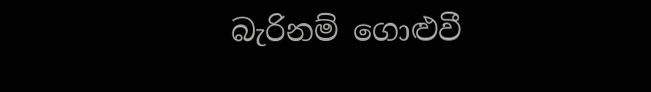බැරිනම් ගොළුවී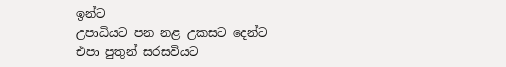ඉන්ට
උපාධියට පන නළ උකසට දෙන්ට
එපා පුතුන් සරසවියට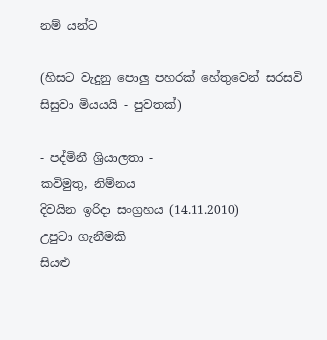නම් යන්ට

(හිසට වැදුනු පොලු පහරක් හේතුවෙන් සරසවි සිසුවා මියයයි - පුවතක්)

- පද්මිනී ශ්‍රියාලතා -
කවිමුතු, නිම්නය
දිවයින ඉරිදා සංග්‍රහය (14.11.2010)
උපුටා ගැනීමකි
සියළු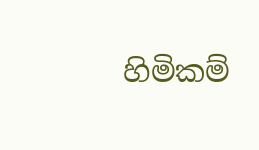හිමිකම්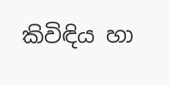කිවිඳිය හා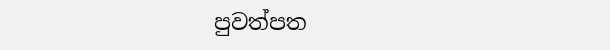පුවත්පත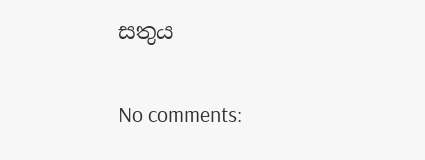සතුය

No comments: